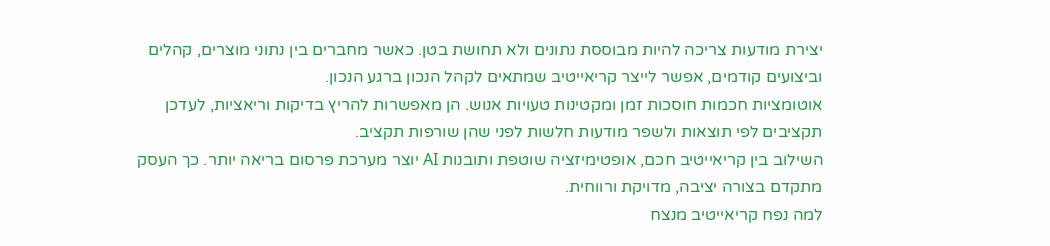יצירת מודעות צריכה להיות מבוססת נתונים ולא תחושת בטן. כאשר מחברים בין נתוני מוצרים, קהלים וביצועים קודמים, אפשר לייצר קריאייטיב שמתאים לקהל הנכון ברגע הנכון.
אוטומציות חכמות חוסכות זמן ומקטינות טעויות אנוש. הן מאפשרות להריץ בדיקות וריאציות, לעדכן תקציבים לפי תוצאות ולשפר מודעות חלשות לפני שהן שורפות תקציב.
השילוב בין קריאייטיב חכם, אופטימיזציה שוטפת ותובנות AI יוצר מערכת פרסום בריאה יותר. כך העסק מתקדם בצורה יציבה, מדויקת ורווחית.
למה נפח קריאייטיב מנצח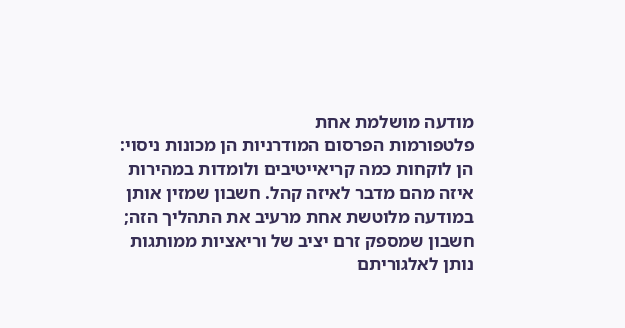מודעה מושלמת אחת
פלטפורמות הפרסום המודרניות הן מכונות ניסוי: הן לוקחות כמה קריאייטיבים ולומדות במהירות איזה מהם מדבר לאיזה קהל. חשבון שמזין אותן במודעה מלוטשת אחת מרעיב את התהליך הזה; חשבון שמספק זרם יציב של וריאציות ממותגות נותן לאלגוריתם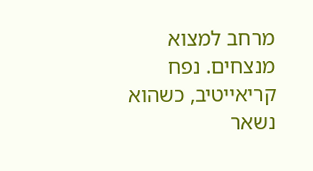מרחב למצוא מנצחים. נפח קריאייטיב, כשהוא נשאר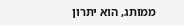ממותג, הוא יתרון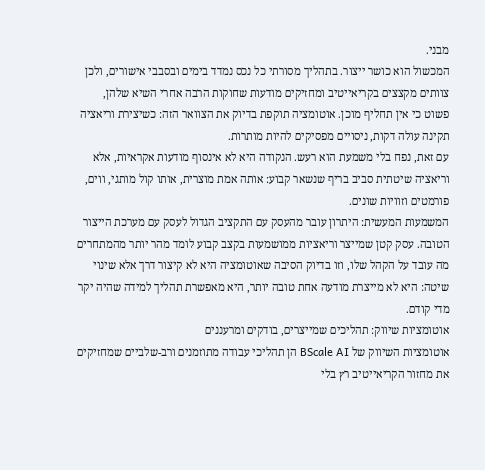מבני.
המכשול הוא כושר ייצור. בתהליך מסורתי כל נכס נמדד בימים ובסבבי אישורים, ולכן צוותים מקצצים בקריאייטיב ומחזיקים מודעות שחוקות הרבה אחרי השיא שלהן, פשוט כי אין תחליף מוכן. אוטומציה תוקפת בדיוק את הצוואר הזה: כשיצירת וריאציה תקינה עולה דקות, ניסויים מפסיקים להיות מותרות.
עם זאת, נפח בלי משמעת הוא רעש. הנקודה היא לא אינסוף מודעות אקראיות, אלא וריאציה שיטתית סביב בריף שנשאר קבוע: אותה אמת מוצרית, אותו קול מותגי, ווים, פורמטים וזוויות שונים.
המשמעות המעשית: היתרון עובר מהעסק עם התקציב הגדול לעסק עם מערכת הייצור הטובה. עסק קטן שמייצר וריאציות ממושמעות בקצב קבוע לומד מהר יותר מהמתחרים מה עובד על הקהל שלו, וזו בדיוק הסיבה שאוטומציה היא לא קיצור דרך אלא שינוי שיטה: היא לא מייצרת מודעה אחת טובה יותר, היא מאפשרת תהליך למידה שהיה יקר מדי קודם.
אוטומציות שיווק: תהליכים שמייצרים, בודקים ומרעננים
אוטומציות השיווק של BScale AI הן תהליכי עבודה מתוזמנים ורב-שלביים שמחזיקים את מחזור הקריאייטיב רץ בלי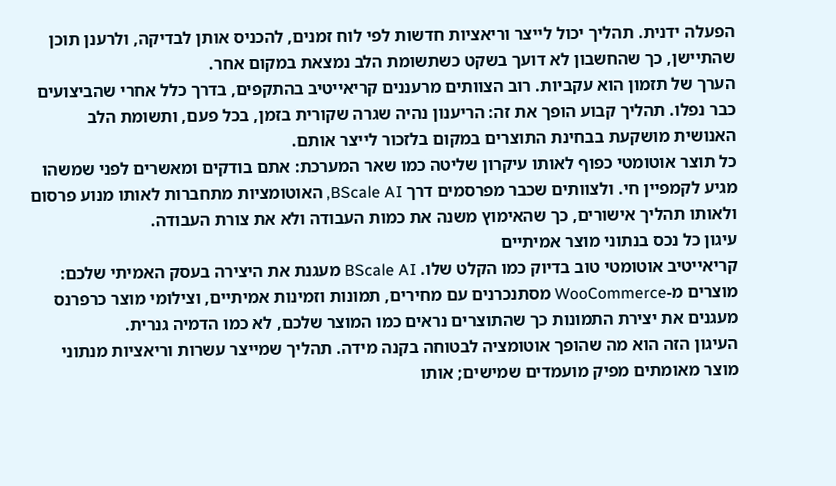הפעלה ידנית. תהליך יכול לייצר וריאציות חדשות לפי לוח זמנים, להכניס אותן לבדיקה, ולרענן תוכן שהתיישן, כך שהחשבון לא דועך בשקט כשתשומת הלב נמצאת במקום אחר.
הערך של תזמון הוא עקביות. רוב הצוותים מרעננים קריאייטיב בהתקפים, בדרך כלל אחרי שהביצועים כבר נפלו. תהליך קבוע הופך את זה: הריענון נהיה שגרה שקורית בזמן, בכל פעם, ותשומת הלב האנושית מושקעת בבחינת התוצרים במקום בלזכור לייצר אותם.
כל תוצר אוטומטי כפוף לאותו עיקרון שליטה כמו שאר המערכת: אתם בודקים ומאשרים לפני שמשהו מגיע לקמפיין חי. ולצוותים שכבר מפרסמים דרך BScale AI, האוטומציות מתחברות לאותו מנוע פרסום ולאותו תהליך אישורים, כך שהאימוץ משנה את כמות העבודה ולא את צורת העבודה.
עיגון כל נכס בנתוני מוצר אמיתיים
קריאייטיב אוטומטי טוב בדיוק כמו הקלט שלו. BScale AI מעגנת את היצירה בעסק האמיתי שלכם: מוצרים מ-WooCommerce מסתנכרנים עם מחירים, תמונות וזמינות אמיתיים, וצילומי מוצר כרפרנס מעגנים את יצירת התמונות כך שהתוצרים נראים כמו המוצר שלכם, לא כמו הדמיה גנרית.
העיגון הזה הוא מה שהופך אוטומציה לבטוחה בקנה מידה. תהליך שמייצר עשרות וריאציות מנתוני מוצר מאומתים מפיק מועמדים שמישים; אותו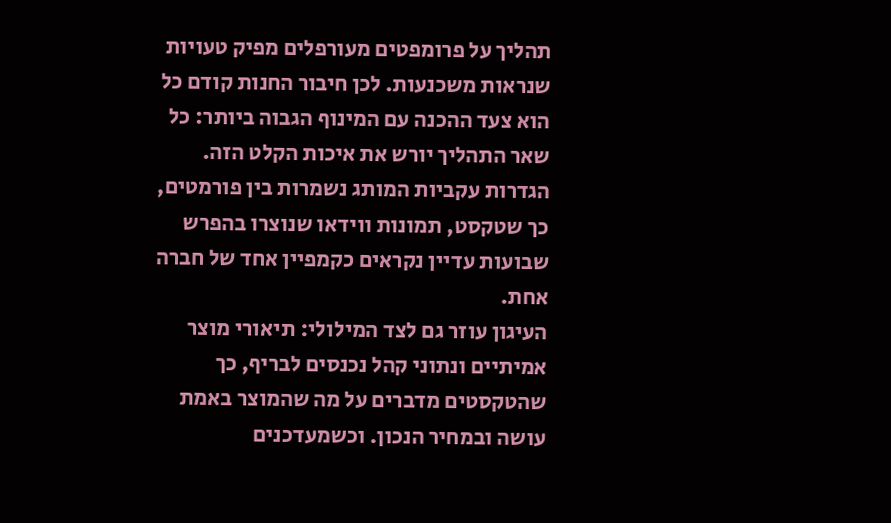תהליך על פרומפטים מעורפלים מפיק טעויות שנראות משכנעות. לכן חיבור החנות קודם כל הוא צעד ההכנה עם המינוף הגבוה ביותר: כל שאר התהליך יורש את איכות הקלט הזה.
הגדרות עקביות המותג נשמרות בין פורמטים, כך שטקסט, תמונות ווידאו שנוצרו בהפרש שבועות עדיין נקראים כקמפיין אחד של חברה אחת.
העיגון עוזר גם לצד המילולי: תיאורי מוצר אמיתיים ונתוני קהל נכנסים לבריף, כך שהטקסטים מדברים על מה שהמוצר באמת עושה ובמחיר הנכון. וכשמעדכנים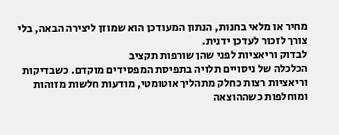מחיר או מלאי בחנות, הנתון המעודכן הוא שמוזן ליצירה הבאה, בלי צורך לזכור לעדכן ידנית.
לבדוק וריאציות לפני שהן שורפות תקציב
הכלכלה של ניסויים תלויה בתפיסת המפסידים מוקדם. כשבדיקות וריאציות רצות כחלק מתהליך אוטומטי, מודעות חלשות מזוהות ומוחלפות כשההוצאה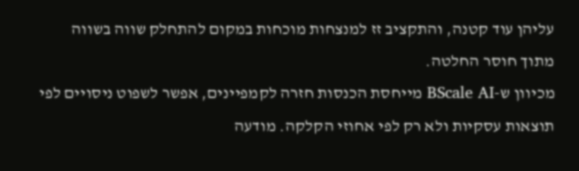עליהן עוד קטנה, והתקציב זז למנצחות מוכחות במקום להתחלק שווה בשווה מתוך חוסר החלטה.
מכיוון ש-BScale AI מייחסת הכנסות חזרה לקמפיינים, אפשר לשפוט ניסויים לפי תוצאות עסקיות ולא רק לפי אחוזי הקלקה. מודעה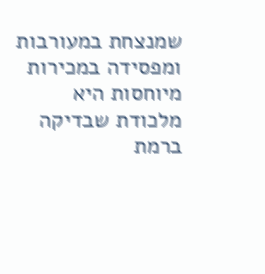שמנצחת במעורבות ומפסידה במכירות מיוחסות היא מלכודת שבדיקה ברמת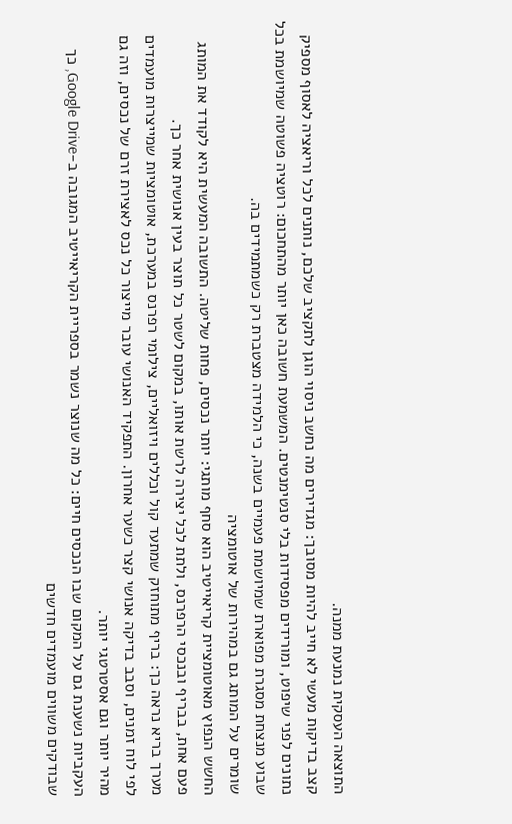התוצאה העסקית נמנעת ממנה.
קצב בדיקות מעשי לא חייב להיות מסובך: מגדירים מה נחשב ניסוי הוגן לתקציב שלכם, נותנים לכל וריאציה לאסוף מספיק נתונים לפני שיפוט, ומורידים מפסידות בלי סנטימנטים. המשמעת חשובה כאן יותר מהתחכום: רוטציה פשוטה שמיושמת בכל שבוע מנצחת מסגרת מפוארת שמיושמת פעמיים בשנה, כי הלמידה מצטברת רק כשמתמידים בה.
שומרים על המותג גם במהירות של אוטומציה
החשש הנפוץ מאוטומציית קריאייטיב הוא סחף מותגי: יותר נכסים, פחות שליטה. התשובה המעשית היא לקודד את המותג פעם אחת, בבריף ובנכסי הרפרנס, ולתת לכל יצירה לרשת אותו, במקום לשטר כל תוצר בעין אנושית אחר כך.
מערך בריא נראה כך: בריף מתוחזק שמתעד קול וכללים ויזואליים, צילומי רפרנס במערכת, אוטומציות שמייצרות מועמדים לפי לוח זמנים, וסבב בדיקה אנושי קצר כשער אחרון. התפקיד האנושי עובר מייצור כל נכס לאצירת זרם של נכסים, וזה גם מהיר יותר וגם אסטרטגי יותר.
העקביות נשענת גם על המקום שבו הנכסים חיים: כל מה שנוצר נשמר בספריית הקריאייטיב המגובה ב-Google Drive, כך שבודקים משווים מועמדים חדשים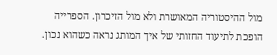מול ההיסטוריה המאושרת ולא מול הזיכרון. הספרייה הופכת לתיעוד החזותי של איך המותג נראה כשהוא נכון.